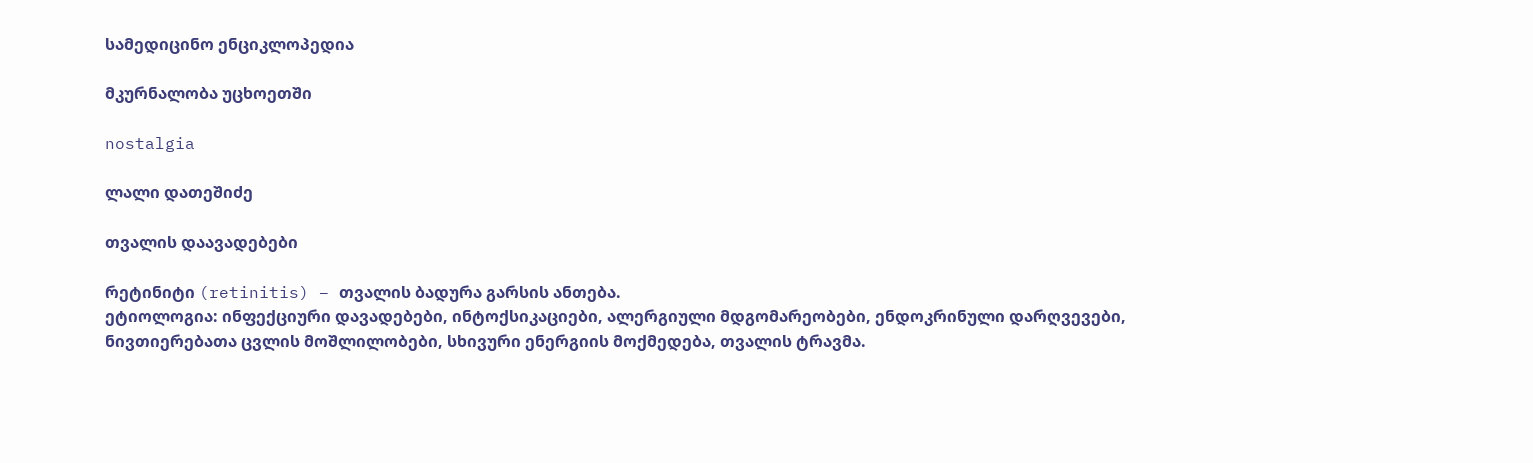სამედიცინო ენციკლოპედია

მკურნალობა უცხოეთში

nostalgia

ლალი დათეშიძე

თვალის დაავადებები

რეტინიტი (retinitis) – თვალის ბადურა გარსის ანთება.
ეტიოლოგია: ინფექციური დავადებები, ინტოქსიკაციები, ალერგიული მდგომარეობები, ენდოკრინული დარღვევები, ნივთიერებათა ცვლის მოშლილობები, სხივური ენერგიის მოქმედება, თვალის ტრავმა.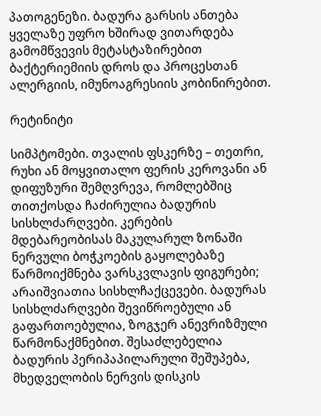პათოგენეზი. ბადურა გარსის ანთება ყველაზე უფრო ხშირად ვითარდება გამომწვევის მეტასტაზირებით ბაქტერიემიის დროს და პროცესთან ალერგიის, იმუნოაგრესიის კობინირებით.

რეტინიტი

სიმპტომები. თვალის ფსკერზე – თეთრი, რუხი ან მოყვითალო ფერის კეროვანი ან დიფუზური შემღვრევა, რომლებშიც თითქოსდა ჩაძირულია ბადურის სისხლძარღვები. კერების მდებარეობისას მაკულარულ ზონაში ნერვული ბოჭკოების გაყოლებაზე წარმოიქმნება ვარსკვლავის ფიგურები; არაიშვიათია სისხლჩაქცევები. ბადურას სისხლძარღვები შევიწროებული ან გაფართოებულია, ზოგჯერ ანევრიზმული წარმონაქმნებით. შესაძლებელია ბადურის პერიპაპილარული შეშუპება, მხედველობის ნერვის დისკის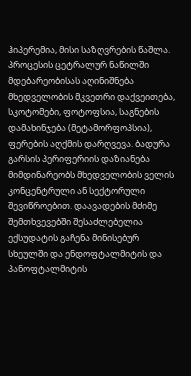ჰიპერემია, მისი საზღვრების წაშლა. პროცესის ცეტრალურ ნაწილში მდებარეობისას აღინიშნება მხედველობის მკვეთრი დაქვეითება, სკოტომები, ფოტოფსია, საგნების დამახინჯება (მეტამორფოპსია), ფერების აღქმის დარღვევა. ბადურა გარსის პერიფერიის დაზიანება მიმდინარეობს მხედველობის ველის კონცენტრული ან სექტორული შევიწროებით. დაავადების მძიმე შემთხვევებში შესაძლებელია ექსუდატის გაჩენა მინისებურ სხეულში და ენდოფტალმიტის და პანოფტალმიტის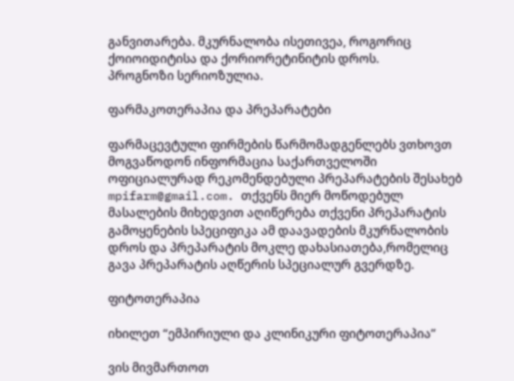განვითარება. მკურნალობა ისეთივეა, როგორიც ქოიოიდიტისა და ქორიორეტინიტის დროს.
პროგნოზი სერიოზულია.

ფარმაკოთერაპია და პრეპარატები

ფარმაცევტული ფირმების წარმომადგენლებს ვთხოვთ მოგვაწოდონ ინფორმაცია საქართველოში ოფიციალურად რეკომენდებული პრეპარატების შესახებ mpifarm@gmail.com. თქვენს მიერ მოწოდებულ მასალების მიხედვით აღიწერება თქვენი პრეპარატის გამოყენების სპეციფიკა ამ დაავადების მკურნალობის დროს და პრეპარატის მოკლე დახასიათება,რომელიც გავა პრეპარატის აღწერის სპეციალურ გვერდზე.

ფიტოთერაპია

იხილეთ “ემპირიული და კლინიკური ფიტოთერაპია”

ვის მივმართოთ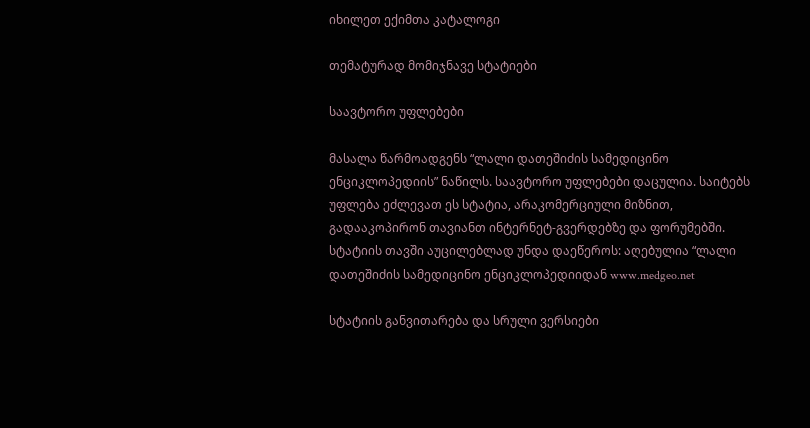იხილეთ ექიმთა კატალოგი

თემატურად მომიჯნავე სტატიები

საავტორო უფლებები

მასალა წარმოადგენს “ლალი დათეშიძის სამედიცინო ენციკლოპედიის” ნაწილს. საავტორო უფლებები დაცულია. საიტებს უფლება ეძლევათ ეს სტატია, არაკომერციული მიზნით, გადააკოპირონ თავიანთ ინტერნეტ-გვერდებზე და ფორუმებში. სტატიის თავში აუცილებლად უნდა დაეწეროს: აღებულია “ლალი დათეშიძის სამედიცინო ენციკლოპედიიდან www.medgeo.net

სტატიის განვითარება და სრული ვერსიები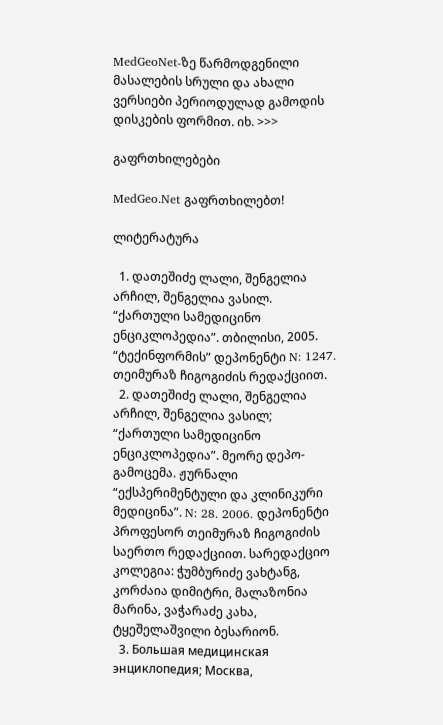MedGeoNet-ზე წარმოდგენილი მასალების სრული და ახალი ვერსიები პერიოდულად გამოდის დისკების ფორმით. იხ. >>>

გაფრთხილებები

MedGeo.Net გაფრთხილებთ!

ლიტერატურა

  1. დათეშიძე ლალი, შენგელია არჩილ, შენგელია ვასილ. “ქართული სამედიცინო ენციკლოპედია”. თბილისი, 2005. “ტექინფორმის” დეპონენტი N: 1247. თეიმურაზ ჩიგოგიძის რედაქციით.
  2. დათეშიძე ლალი, შენგელია არჩილ, შენგელია ვასილ; “ქართული სამედიცინო ენციკლოპედია”. მეორე დეპო-გამოცემა. ჟურნალი “ექსპერიმენტული და კლინიკური მედიცინა”. N: 28. 2006. დეპონენტი პროფესორ თეიმურაზ ჩიგოგიძის საერთო რედაქციით. სარედაქციო კოლეგია: ჭუმბურიძე ვახტანგ, კორძაია დიმიტრი, მალაზონია მარინა, ვაჭარაძე კახა, ტყეშელაშვილი ბესარიონ.
  3. Большая медицинская энциклопедия; Москва,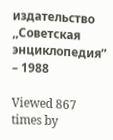издательство ,,Советская энциклопедия” – 1988

Viewed 867 times by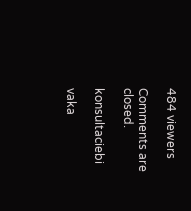484 viewers

Comments are closed.

konsultaciebi

vaka